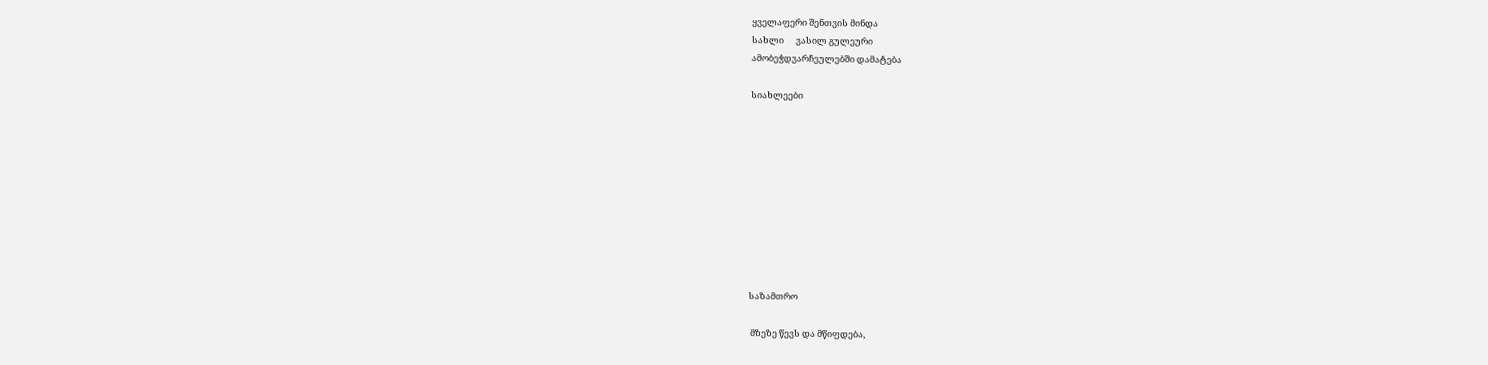ყველაფერი შენთვის მინდა
სახლი      ვასილ გულეური
ამობეჭდვარჩეულებში დამატება

სიახლეები










საზამთრო

 მზეზე წევს და მწიფდება,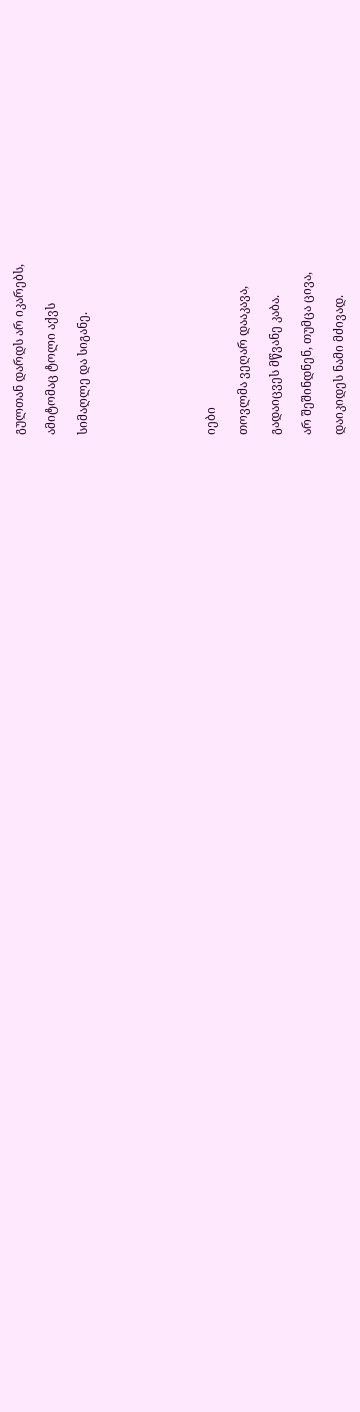გულთან დარდს არ იკარებს,

ამიტომაც ტოლი აქვს

სიმაღლე და სიგანე.







იები

თოვლმა ვეღარ დააკავა,

გადაიცვეს მწვანე კაბა.

არ შეშინდნენ, თუმცა ცივა,

დაიკიდეს ნამი მძივად.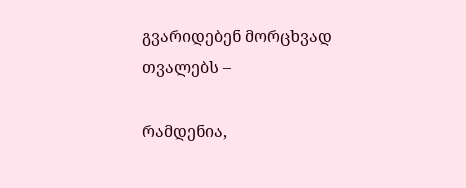გვარიდებენ მორცხვად თვალებს –

რამდენია,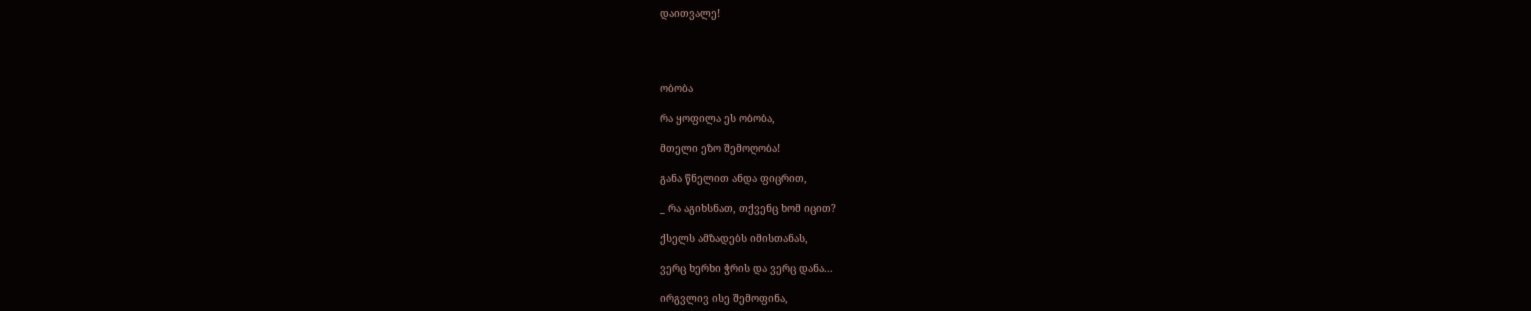დაითვალე!




ობობა

რა ყოფილა ეს ობობა,

მთელი ეზო შემოღობა!

განა წნელით ანდა ფიცრით,

_ რა აგიხსნათ, თქვენც ხომ იცით?

ქსელს ამზადებს იმისთანას,

ვერც ხერხი ჭრის და ვერც დანა...

ირგვლივ ისე შემოფინა,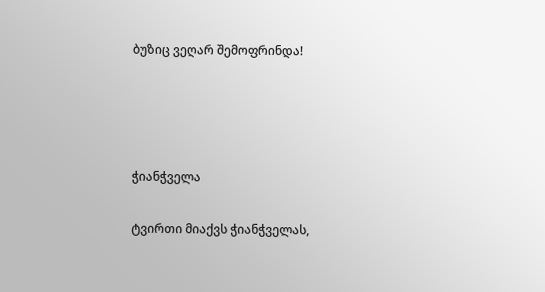ბუზიც ვეღარ შემოფრინდა!




ჭიანჭველა

ტვირთი მიაქვს ჭიანჭველას,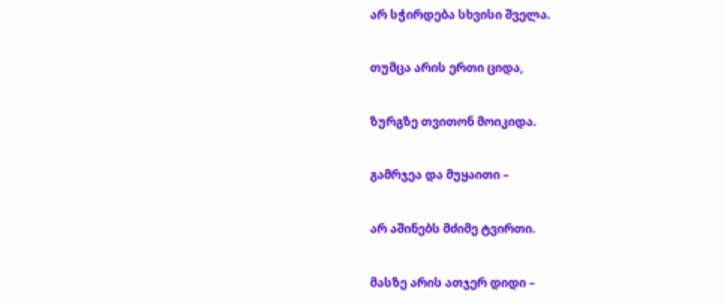არ სჭირდება სხვისი შველა.

თუმცა არის ერთი ციდა,

ზურგზე თვითონ მოიკიდა.

გამრჯეა და მუყაითი –

არ აშინებს მძიმე ტვირთი.

მასზე არის ათჯერ დიდი –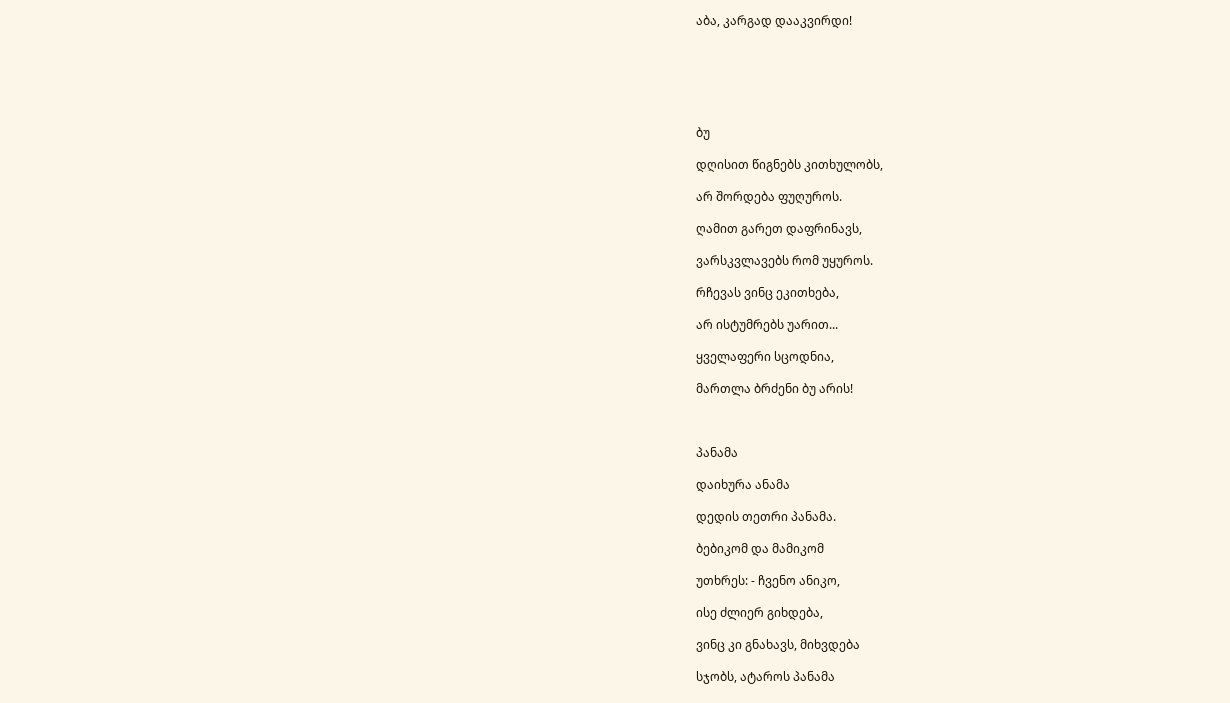აბა, კარგად დააკვირდი!






ბუ

დღისით წიგნებს კითხულობს,

არ შორდება ფუღუროს.

ღამით გარეთ დაფრინავს,

ვარსკვლავებს რომ უყუროს.

რჩევას ვინც ეკითხება,

არ ისტუმრებს უარით...

ყველაფერი სცოდნია,

მართლა ბრძენი ბუ არის!



პანამა

დაიხურა ანამა

დედის თეთრი პანამა.

ბებიკომ და მამიკომ

უთხრეს: - ჩვენო ანიკო,

ისე ძლიერ გიხდება,

ვინც კი გნახავს, მიხვდება

სჯობს, ატაროს პანამა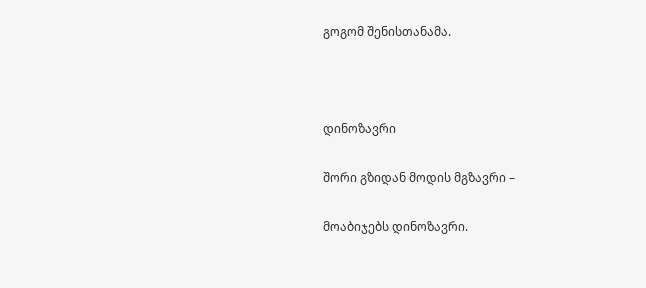გოგომ შენისთანამა.



დინოზავრი

შორი გზიდან მოდის მგზავრი –

მოაბიჯებს დინოზავრი.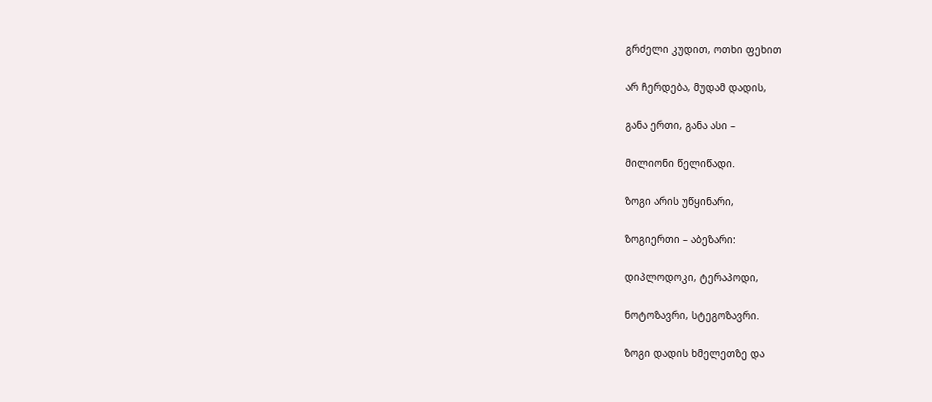გრძელი კუდით, ოთხი ფეხით

არ ჩერდება, მუდამ დადის,

განა ერთი, განა ასი –

მილიონი წელიწადი.

ზოგი არის უწყინარი,

ზოგიერთი – აბეზარი:

დიპლოდოკი, ტერაპოდი,

ნოტოზავრი, სტეგოზავრი.

ზოგი დადის ხმელეთზე და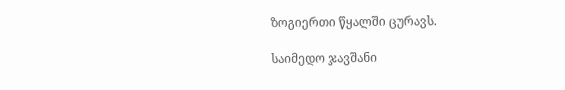ზოგიერთი წყალში ცურავს.

საიმედო ჯავშანი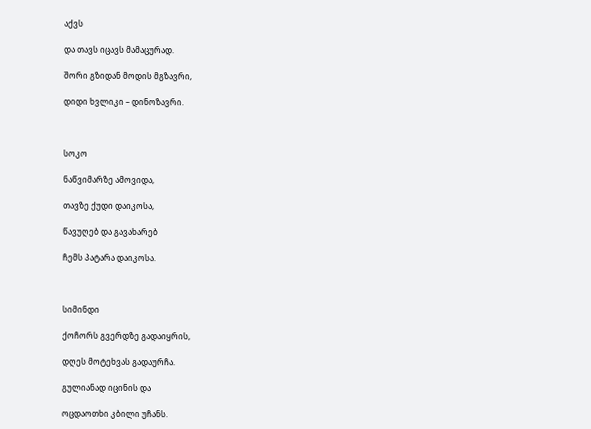აქვს

და თავს იცავს მამაცურად.

შორი გზიდან მოდის მგზავრი,

დიდი ხვლიკი – დინოზავრი.



სოკო

ნაწვიმარზე ამოვიდა,

თავზე ქუდი დაიკოსა,

წავუღებ და გავახარებ

ჩემს პატარა დაიკოსა.



სიმინდი

ქოჩორს გვერდზე გადაიყრის,

დღეს მოტეხვას გადაურჩა.

გულიანად იცინის და

ოცდაოთხი კბილი უჩანს.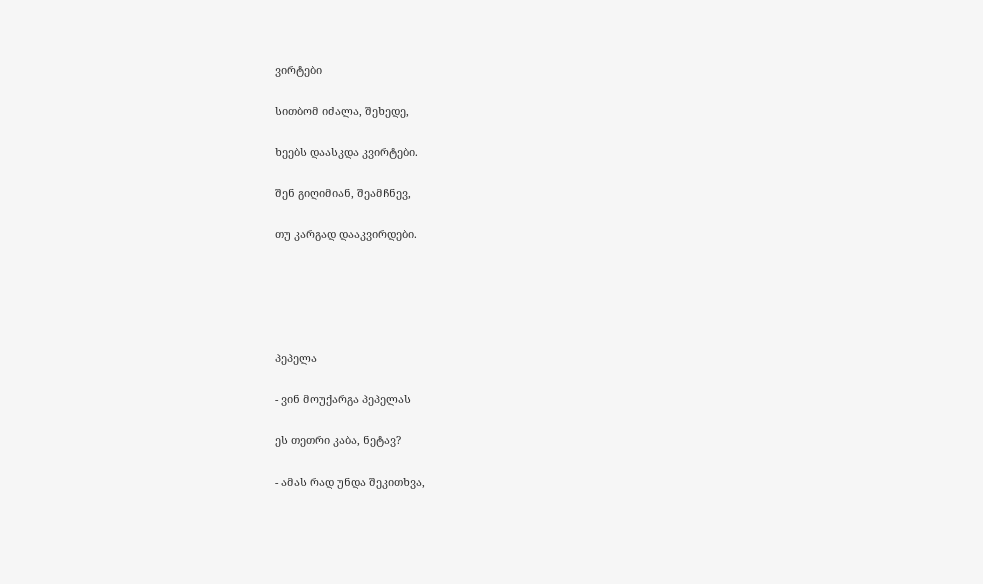ვირტები

სითბომ იძალა, შეხედე,

ხეებს დაასკდა კვირტები.

შენ გიღიმიან, შეამჩნევ,

თუ კარგად დააკვირდები.





პეპელა

- ვინ მოუქარგა პეპელას

ეს თეთრი კაბა, ნეტავ?

- ამას რად უნდა შეკითხვა,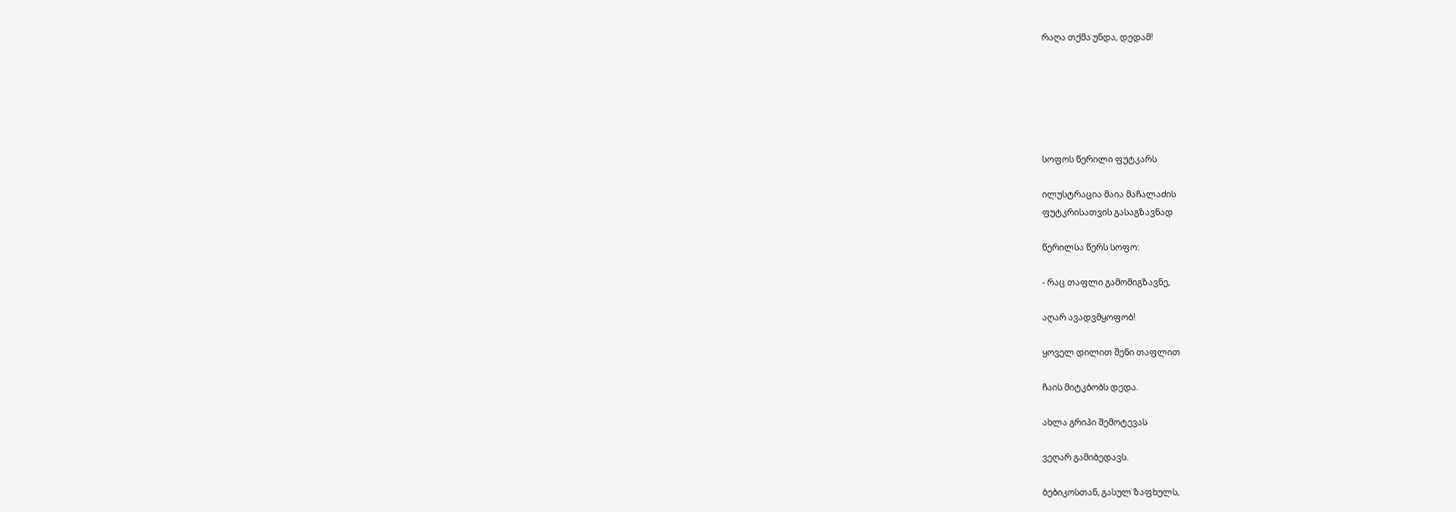რაღა თქმა უნდა, დედამ!






სოფოს წერილი ფუტკარს

ილუსტრაცია მაია მაჩალაძის
ფუტკრისათვის გასაგზავნად

წერილსა წერს სოფო:

- რაც თაფლი გამომიგზავნე,

აღარ ავადვმყოფობ!

ყოველ დილით შენი თაფლით

ჩაის მიტკბობს დედა.

ახლა გრიპი შემოტევას

ვეღარ გამიბედავს.

ბებიკოსთან, გასულ ზაფხულს,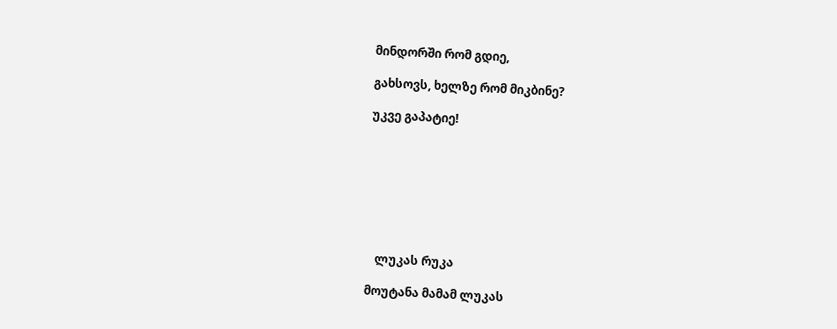მინდორში რომ გდიე,

გახსოვს, ხელზე რომ მიკბინე?

უკვე გაპატიე!








   ლუკას რუკა

მოუტანა მამამ ლუკას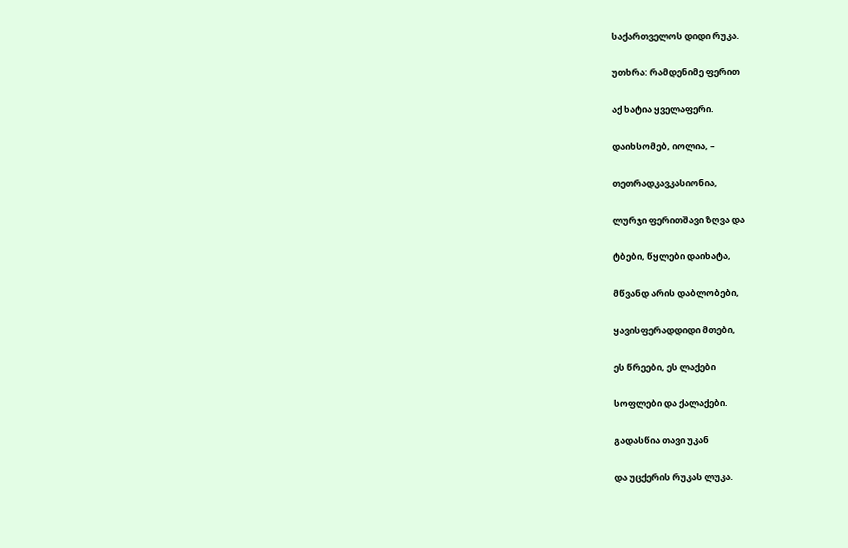საქართველოს დიდი რუკა.

უთხრა: რამდენიმე ფერით

აქ ხატია ყველაფერი.

დაიხსომებ, იოლია, –

თეთრადკავკასიონია,

ლურჯი ფერითშავი ზღვა და

ტბები, წყლები დაიხატა,

მწვანდ არის დაბლობები,

ყავისფერადდიდი მთები,

ეს წრეები, ეს ლაქები

სოფლები და ქალაქები.

გადასწია თავი უკან

და უცქერის რუკას ლუკა.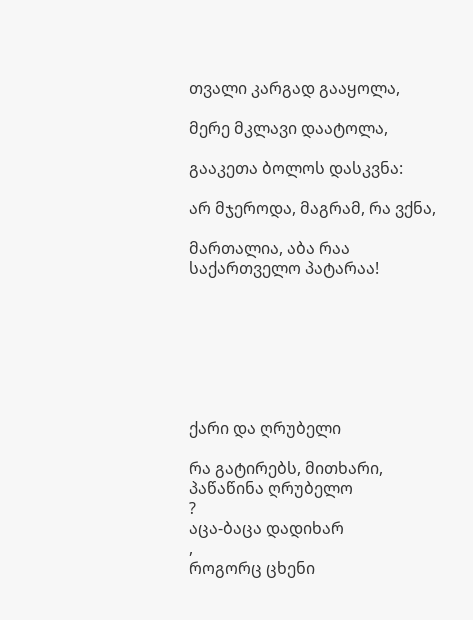თვალი კარგად გააყოლა,

მერე მკლავი დაატოლა,

გააკეთა ბოლოს დასკვნა:

არ მჯეროდა, მაგრამ, რა ვქნა,

მართალია, აბა რაა
საქართველო პატარაა!







ქარი და ღრუბელი

რა გატირებს, მითხარი,
პაწაწინა ღრუბელო
?
აცა-ბაცა დადიხარ
,
როგორც ცხენი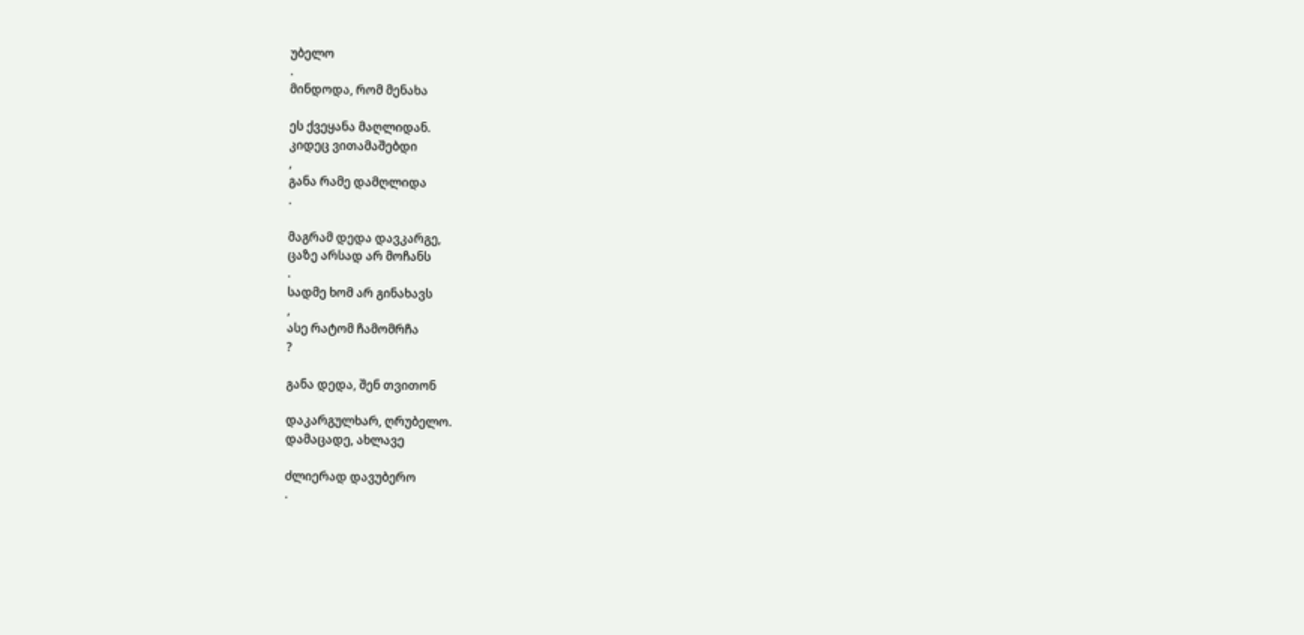უბელო
.
მინდოდა, რომ მენახა

ეს ქვეყანა მაღლიდან.
კიდეც ვითამაშებდი
,
განა რამე დამღლიდა
.

მაგრამ დედა დავკარგე,
ცაზე არსად არ მოჩანს
.
სადმე ხომ არ გინახავს
,
ასე რატომ ჩამომრჩა
?

განა დედა, შენ თვითონ

დაკარგულხარ, ღრუბელო.
დამაცადე, ახლავე

ძლიერად დავუბერო
.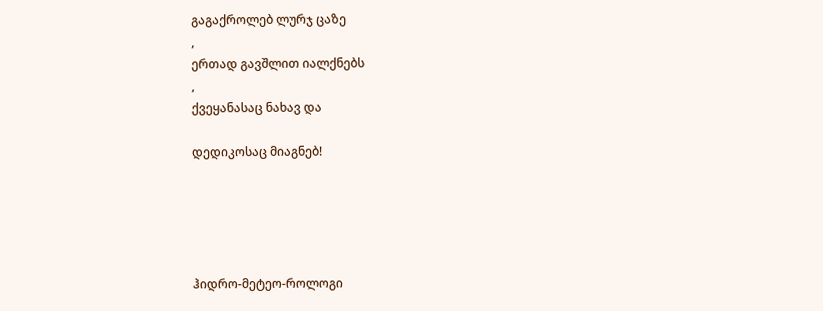გაგაქროლებ ლურჯ ცაზე
,
ერთად გავშლით იალქნებს
,
ქვეყანასაც ნახავ და

დედიკოსაც მიაგნებ!





ჰიდრო-მეტეო-როლოგი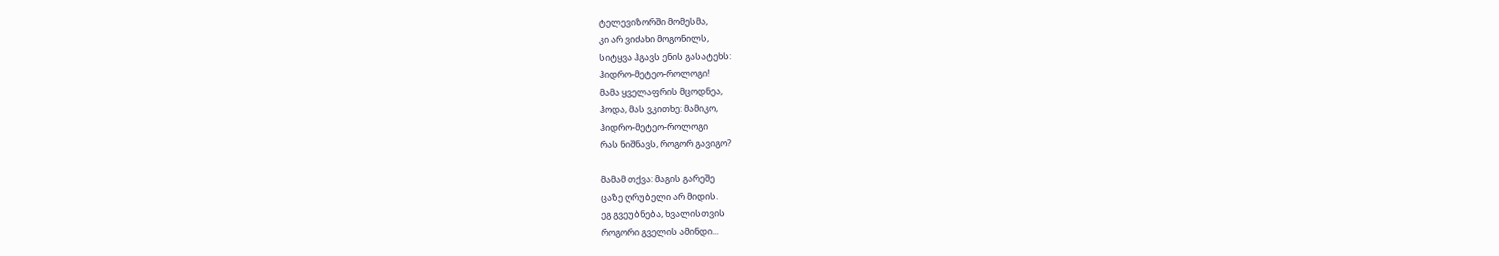ტელევიზორში მომესმა,
კი არ ვიძახი მოგონილს,
სიტყვა ჰგავს ენის გასატეხს:
ჰიდრო-მეტეო-როლოგი!
მამა ყველაფრის მცოდნეა,
ჰოდა, მას ვკითხე: მამიკო,
ჰიდრო-მეტეო-როლოგი
რას ნიშნავს, როგორ გავიგო?

მამამ თქვა: მაგის გარეშე
ცაზე ღრუბელი არ მიდის.
ეგ გვეუბნება, ხვალისთვის
როგორი გველის ამინდი...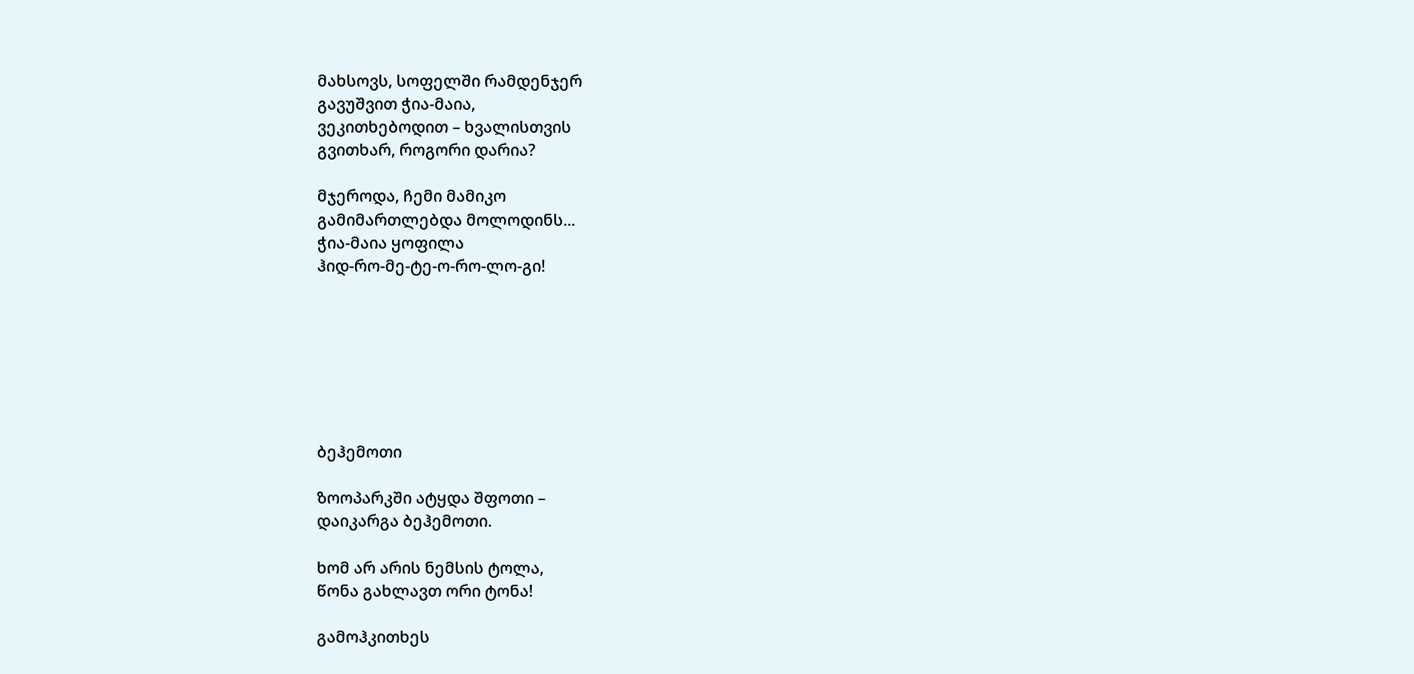მახსოვს, სოფელში რამდენჯერ
გავუშვით ჭია-მაია,
ვეკითხებოდით – ხვალისთვის
გვითხარ, როგორი დარია?

მჯეროდა, ჩემი მამიკო
გამიმართლებდა მოლოდინს...
ჭია-მაია ყოფილა
ჰიდ-რო-მე-ტე-ო-რო-ლო-გი!







ბეჰემოთი

ზოოპარკში ატყდა შფოთი –
დაიკარგა ბეჰემოთი.

ხომ არ არის ნემსის ტოლა,
წონა გახლავთ ორი ტონა!

გამოჰკითხეს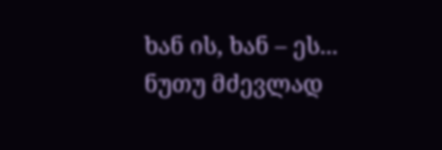ხან ის, ხან – ეს...
ნუთუ მძევლად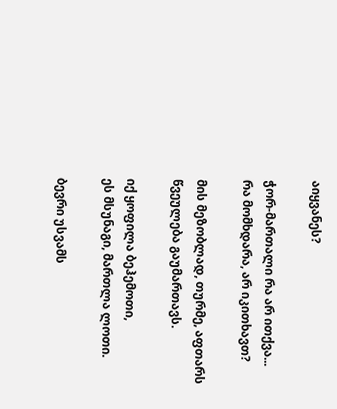აიყვანეს?

ჭორ-მართალი რა არ ითქვა...
რა მომხდარა, არ იკითხავთ?

მის მეზობლად, თურმე, აფთარს
წვეულება გაუმართავს.

იქ ყოფილა ბეჰემოთი,
ეს მსუნაგი, მართლა ლოთი.

ბევრი უსვამს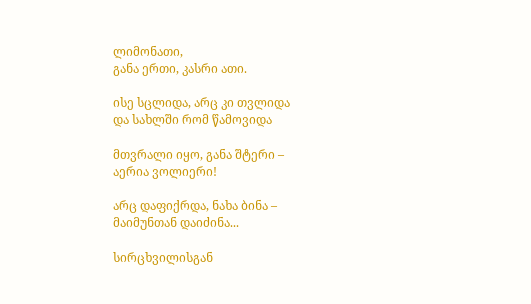ლიმონათი,
განა ერთი, კასრი ათი.

ისე სცლიდა, არც კი თვლიდა
და სახლში რომ წამოვიდა

მთვრალი იყო, განა შტერი –
აერია ვოლიერი!

არც დაფიქრდა, ნახა ბინა –
მაიმუნთან დაიძინა...

სირცხვილისგან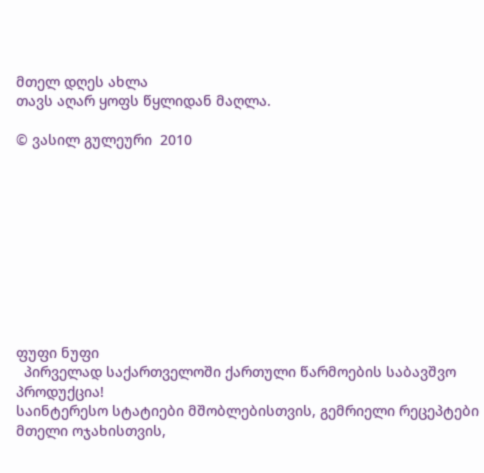მთელ დღეს ახლა
თავს აღარ ყოფს წყლიდან მაღლა.

© ვასილ გულეური  2010










ფუფი ნუფი
  პირველად საქართველოში ქართული წარმოების საბავშვო პროდუქცია!
საინტერესო სტატიები მშობლებისთვის, გემრიელი რეცეპტები მთელი ოჯახისთვის,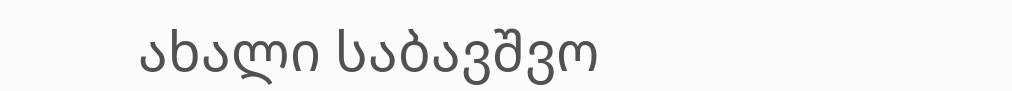ახალი საბავშვო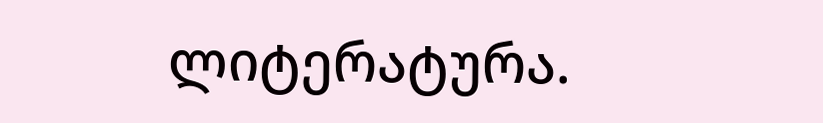ლიტერატურა.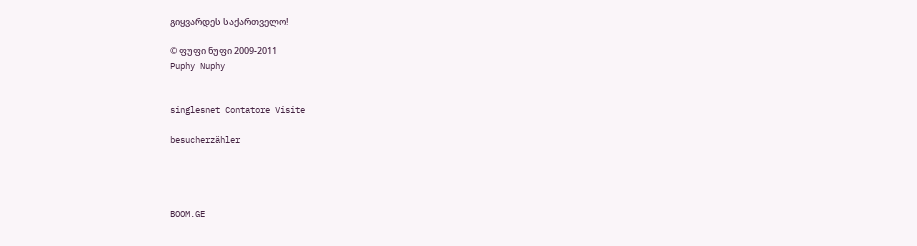გიყვარდეს საქართველო!

© ფუფი ნუფი 2009-2011
Puphy Nuphy


singlesnet Contatore Visite

besucherzähler




BOOM.GE